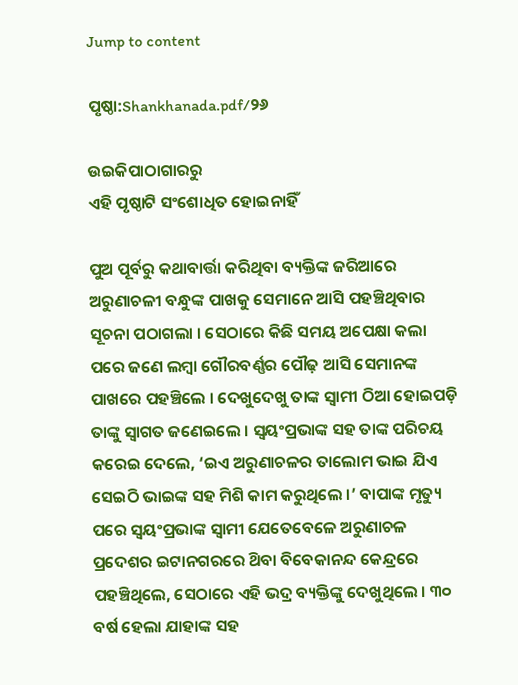Jump to content

ପୃଷ୍ଠା:Shankhanada.pdf/୨୬

ଉଇକିପାଠାଗାର‌ରୁ
ଏହି ପୃଷ୍ଠାଟି ସଂଶୋଧିତ ହୋଇନାହିଁ

ପୁଅ ପୂର୍ବରୁ କଥାବାର୍ତ୍ତା କରିଥିବା ବ୍ୟକ୍ତିଙ୍କ ଜରିଆରେ ଅରୁଣାଚଳୀ ବନ୍ଧୁଙ୍କ ପାଖକୁ ସେମାନେ ଆସି ପହଞ୍ଚିଥିବାର ସୂଚନା ପଠାଗଲା । ସେଠାରେ କିଛି ସମୟ ଅପେକ୍ଷା କଲା ପରେ ଜଣେ ଲମ୍ବା ଗୌରବର୍ଣ୍ଣର ପୌଢ଼ ଆସି ସେମାନଙ୍କ ପାଖରେ ପହଞ୍ଚିଲେ । ଦେଖୁଦେଖୁ ତାଙ୍କ ସ୍ବାମୀ ଠିଆ ହୋଇପଡ଼ି ତାଙ୍କୁ ସ୍ବାଗତ ଜଣେଇଲେ । ସ୍ବୟଂପ୍ରଭାଙ୍କ ସହ ତାଙ୍କ ପରିଚୟ କରେଇ ଦେଲେ, ‘ଇଏ ଅରୁଣାଚଳର ତାଲୋମ ଭାଇ ଯିଏ ସେଇଠି ଭାଇଙ୍କ ସହ ମିଶି କାମ କରୁଥିଲେ ।’ ବାପାଙ୍କ ମୃତ୍ୟୁ ପରେ ସ୍ବୟଂପ୍ରଭାଙ୍କ ସ୍ବାମୀ ଯେତେବେଳେ ଅରୁଣାଚଳ ପ୍ରଦେଶର ଇଟାନଗରରେ ଥ‌ିବା ବିବେକାନନ୍ଦ କେନ୍ଦ୍ରରେ ପହଞ୍ଚିଥିଲେ, ସେଠାରେ ଏହି ଭଦ୍ର ବ୍ୟକ୍ତିଙ୍କୁ ଦେଖୁଥିଲେ । ୩୦ ବର୍ଷ ହେଲା ଯାହାଙ୍କ ସହ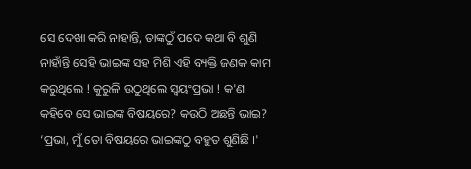ସେ ଦେଖା କରି ନାହାନ୍ତି, ତାଙ୍କଠୁଁ ପଦେ କଥା ବି ଶୁଣି ନାହାଁନ୍ତି ସେହି ଭାଇଙ୍କ ସହ ମିଶି ଏହି ବ୍ୟକ୍ତି ଜଣକ କାମ କରୁଥିଲେ ! କୁରୁଳି ଉଠୁଥିଲେ ସ୍ବୟଂପ୍ରଭା ! କ'ଣ କହିବେ ସେ ଭାଇଙ୍କ ବିଷୟରେ? କଉଠି ଅଛନ୍ତି ଭାଇ? ‘ପ୍ରଭା, ମୁଁ ତୋ ବିଷୟରେ ଭାଇଙ୍କଠୁ ବହୁତ ଶୁଣିଛି ।'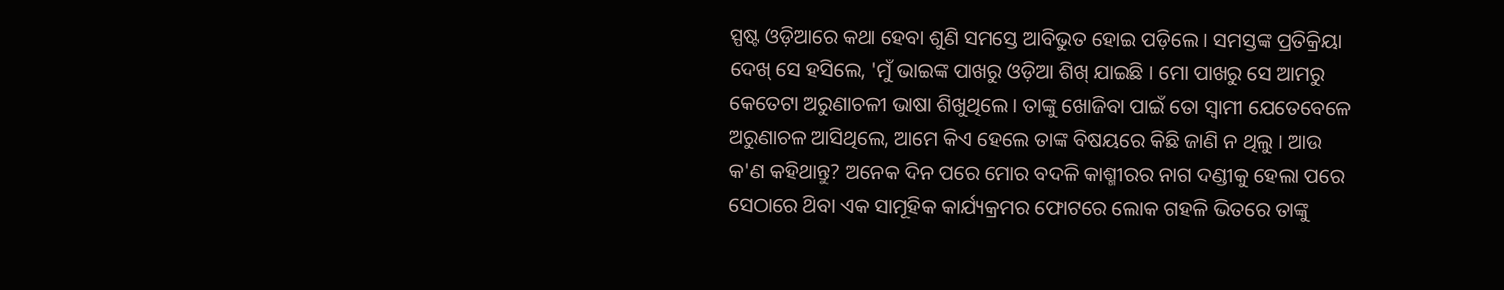ସ୍ପଷ୍ଟ ଓଡ଼ିଆରେ କଥା ହେବା ଶୁଣି ସମସ୍ତେ ଆବିଭୁତ ହୋଇ ପଡ଼ିଲେ । ସମସ୍ତଙ୍କ ପ୍ରତିକ୍ରିୟା ଦେଖ୍ ସେ ହସିଲେ, 'ମୁଁ ଭାଇଙ୍କ ପାଖରୁ ଓଡ଼ିଆ ଶିଖ୍ ଯାଇଛି । ମୋ ପାଖରୁ ସେ ଆମରୁ କେତେଟା ଅରୁଣାଚଳୀ ଭାଷା ଶିଖୁଥିଲେ । ତାଙ୍କୁ ଖୋଜିବା ପାଇଁ ତୋ ସ୍ବାମୀ ଯେତେବେଳେ ଅରୁଣାଚଳ ଆସିଥିଲେ, ଆମେ କିଏ ହେଲେ ତାଙ୍କ ବିଷୟରେ କିଛି ଜାଣି ନ ଥିଲୁ । ଆଉ କ'ଣ କହିଥାନ୍ତୁ? ଅନେକ ଦିନ ପରେ ମୋର ବଦଳି କାଶ୍ମୀରର ନାଗ ଦଣ୍ଡୀକୁ ହେଲା ପରେ ସେଠାରେ ଥ‌ିବା ଏକ ସାମୂହିକ କାର୍ଯ୍ୟକ୍ରମର ଫୋଟରେ ଲୋକ ଗହଳି ଭିତରେ ତାଙ୍କୁ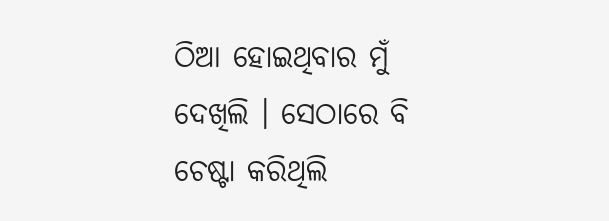ଠିଆ ହୋଇଥିବାର ମୁଁ ଦେଖିଲି । ସେଠାରେ ବି ଚେଷ୍ଟା କରିଥିଲି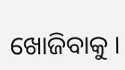ଖୋଜିବାକୁ ।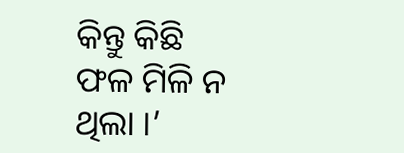କିନ୍ତୁ କିଛି ଫଳ ମିଳି ନ ଥିଲା ।’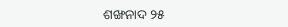ଶଙ୍ଖନାଦ ୨୫